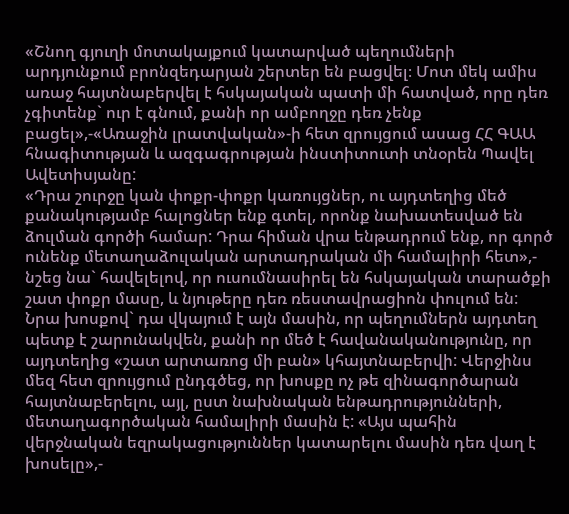«Շնող գյուղի մոտակայքում կատարված պեղումների արդյունքում բրոնզեդարյան շերտեր են բացվել։ Մոտ մեկ ամիս առաջ հայտնաբերվել է հսկայական պատի մի հատված, որը դեռ չգիտենք` ուր է գնում, քանի որ ամբողջը դեռ չենք բացել»,-«Առաջին լրատվական»-ի հետ զրույցում ասաց ՀՀ ԳԱԱ հնագիտության և ազգագրության ինստիտուտի տնօրեն Պավել Ավետիսյանը:
«Դրա շուրջը կան փոքր-փոքր կառույցներ, ու այդտեղից մեծ քանակությամբ հալոցներ ենք գտել, որոնք նախատեսված են ձուլման գործի համար: Դրա հիման վրա ենթադրում ենք, որ գործ ունենք մետաղաձուլական արտադրական մի համալիրի հետ»,- նշեց նա` հավելելով, որ ուսումնասիրել են հսկայական տարածքի շատ փոքր մասը, և նյութերը դեռ ռեստավրացիոն փուլում են:
Նրա խոսքով` դա վկայում է այն մասին, որ պեղումներն այդտեղ պետք է շարունակվեն, քանի որ մեծ է հավանականությունը, որ այդտեղից «շատ արտառոց մի բան» կհայտնաբերվի: Վերջինս մեզ հետ զրույցում ընդգծեց, որ խոսքը ոչ թե զինագործարան հայտնաբերելու, այլ, ըստ նախնական ենթադրությունների, մետաղագործական համալիրի մասին է: «Այս պահին վերջնական եզրակացություններ կատարելու մասին դեռ վաղ է խոսելը»,-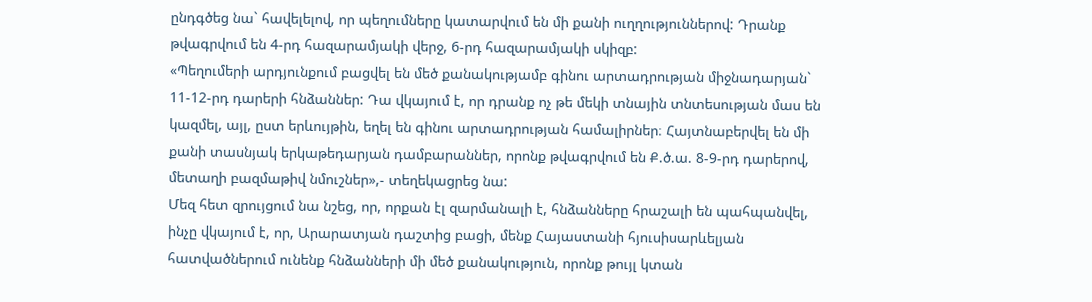ընդգծեց նա` հավելելով, որ պեղումները կատարվում են մի քանի ուղղություններով: Դրանք թվագրվում են 4-րդ հազարամյակի վերջ, 6-րդ հազարամյակի սկիզբ:
«Պեղումերի արդյունքում բացվել են մեծ քանակությամբ գինու արտադրության միջնադարյան` 11-12-րդ դարերի հնձաններ: Դա վկայում է, որ դրանք ոչ թե մեկի տնային տնտեսության մաս են կազմել, այլ, ըստ երևույթին, եղել են գինու արտադրության համալիրներ։ Հայտնաբերվել են մի քանի տասնյակ երկաթեդարյան դամբարաններ, որոնք թվագրվում են Ք.ծ.ա. 8-9-րդ դարերով, մետաղի բազմաթիվ նմուշներ»,- տեղեկացրեց նա:
Մեզ հետ զրույցում նա նշեց, որ, որքան էլ զարմանալի է, հնձանները հրաշալի են պահպանվել, ինչը վկայում է, որ, Արարատյան դաշտից բացի, մենք Հայաստանի հյուսիսարևելյան հատվածներում ունենք հնձանների մի մեծ քանակություն, որոնք թույլ կտան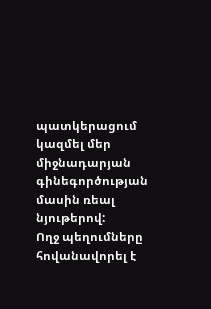պատկերացում կազմել մեր միջնադարյան գինեգործության մասին ռեալ նյութերով:
Ողջ պեղումները հովանավորել է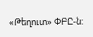«Թեղուտ» ՓԲԸ-ն: